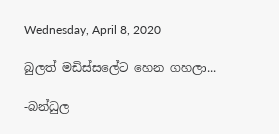Wednesday, April 8, 2020

බුලත් මඩිස්සලේට හෙන ගහලා...

-බන්ධුල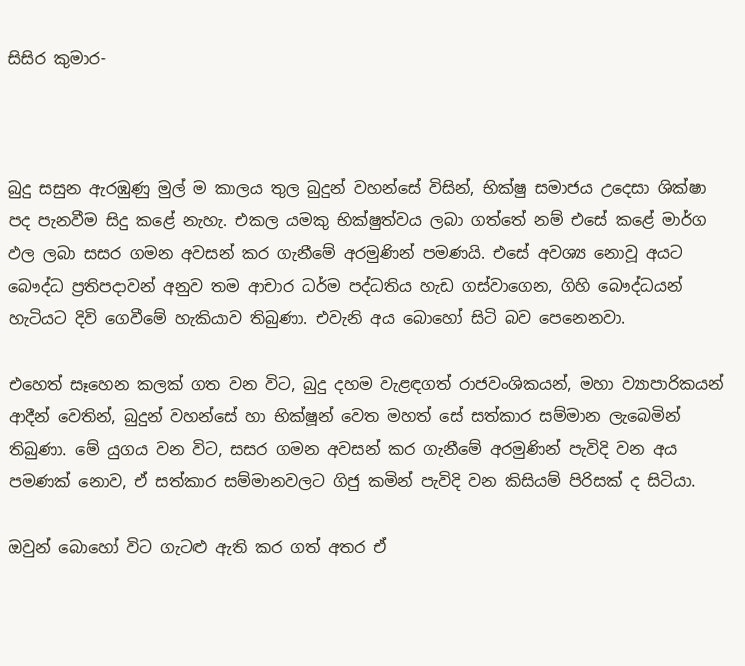සිසිර කුමාර-



බුදු සසුන ඇරඹුණු මුල් ම කාලය තුල බුදුන් වහන්සේ විසින්, භික්ෂු සමාජය උදෙසා ශික්ෂා පද පැනවීම සිදු කළේ නැහැ. එකල යමකු භික්ෂුත්වය ලබා ගත්තේ නම් එසේ කළේ මාර්ග ඵල ලබා සසර ගමන අවසන් කර ගැනීමේ අරමුණින් පමණයි. එසේ අවශ්‍ය නොවූ අයට බෞද්ධ ප්‍රතිපදාවන් අනුව තම ආචාර ධර්ම පද්ධතිය හැඩ ගස්වාගෙන, ගිහි බෞද්ධයන් හැටියට දිවි ගෙවීමේ හැකියාව තිබුණා. එවැනි අය බොහෝ සිටි බව පෙනෙනවා.

එහෙත් සෑහෙන කලක් ගත වන විට, බුදු දහම වැළඳගත් රාජවංශිකයන්, මහා ව්‍යාපාරිකයන් ආදීන් වෙතින්, බුදුන් වහන්සේ හා භික්ෂූන් වෙත මහත් සේ සත්කාර සම්මාන ලැබෙමින් තිබුණා. මේ යුගය වන විට, සසර ගමන අවසන් කර ගැනීමේ අරමුණින් පැවිදි වන අය පමණක් නොව, ඒ සත්කාර සම්මානවලට ගිජු කමින් පැවිදි වන කිසියම් පිරිසක් ද සිටියා.

ඔවුන් බොහෝ විට ගැටළු ඇති කර ගත් අතර ඒ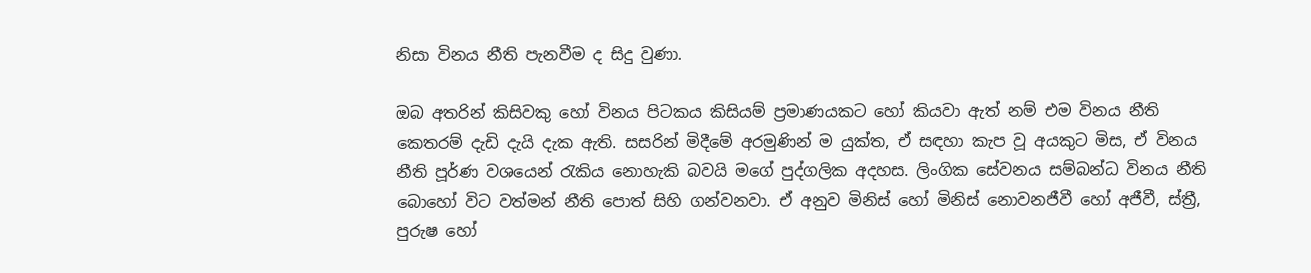නිසා විනය නීති පැනවීම ද සිදු වුණා.

ඔබ අතරින් කිසිවකු හෝ විනය පිටකය කිසියම් ප්‍රමාණයකට හෝ කියවා ඇත් නම් එම විනය නීති කෙතරම් දැඩි දැයි දැක ඇති. සසරින් මිදීමේ අරමුණින් ම යුක්ත, ඒ සඳහා කැප වූ අයකුට මිස, ඒ විනය නීති පූර්ණ වශයෙන් රැකිය නොහැකි බවයි මගේ පුද්ගලික අදහස. ලිංගික සේවනය සම්බන්ධ විනය නීති බොහෝ විට වත්මන් නීති පොත් සිහි ගන්වනවා. ඒ අනුව මිනිස් හෝ මිනිස් නොවනජීවී හෝ අජීවී, ස්ත්‍රී, පුරුෂ හෝ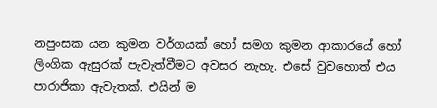නපුංසක යන කුමන වර්ගයක් හෝ සමග කුමන ආකාරයේ හෝ ලිංගික ඇසුරක් පැවැත්වීමට අවසර නැහැ. එසේ වුවහොත් එය පාරාජිකා ඇවැතක්. එයින් ම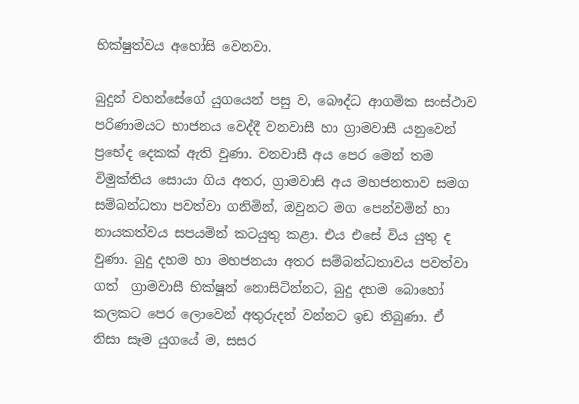භික්ෂුත්වය අහෝසි වෙනවා.

බුදුන් වහන්සේගේ යුගයෙන් පසු ව, බෞද්ධ ආගමික සංස්ථාව පරිණාමයට භාජනය වෙද්දී වනවාසී හා ග්‍රාමවාසී යනුවෙන් ප්‍රභේද දෙකක් ඇති වුණා. වනවාසී අය පෙර මෙන් තම විමුක්තිය සොයා ගිය අතර, ග්‍රාමවාසි අය මහජනතාව සමග සම්බන්ධතා පවත්වා ගනිමින්, ඔවුනට මග පෙන්වමින් හා නායකත්වය සපයමින් කටයුතු කළා. එය එසේ විය යුතු ද වුණා. බුදු දහම හා මහජනයා අතර සම්බන්ධතාවය පවත්වා ගත්  ග්‍රාමවාසී භික්ෂූන් නොසිටින්නට, බුදු දහම බොහෝ කලකට පෙර ලොවෙන් අතුරුදන් වන්නට ඉඩ තිබුණා. ඒ නිසා සෑම යුගයේ ම, සසර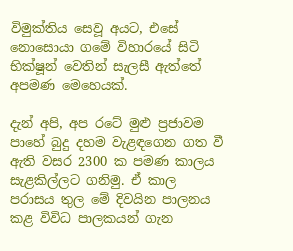විමුක්තිය සෙවූ අයට, එසේ නොසොයා ගමේ විහාරයේ සිටි භික්ෂූන් වෙතින් සැලසී ඇත්තේ අපමණ මෙහෙයක්.

දැන් අපි, අප රටේ මුළු ප්‍රජාවම පාහේ බුදු දහම වැළඳගෙන ගත වී ඇති වසර 2300 ක පමණ කාලය සැළකිල්ලට ගනිමු. ඒ කාල පරාසය තුල මේ දිවයින පාලනය කළ විවිධ පාලකයන් ගැන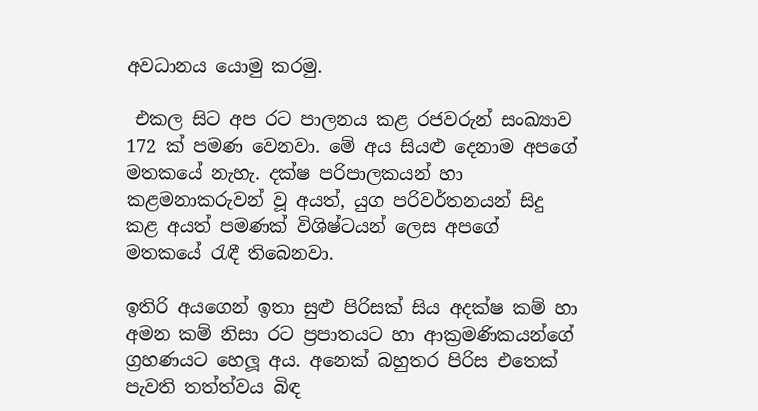අවධානය යොමු කරමු.

 එකල සිට අප රට පාලනය කළ රජවරුන් සංඛ්‍යාව 172 ක් පමණ වෙනවා. මේ අය සියළු දෙනාම අපගේ මතකයේ නැහැ. දක්ෂ පරිපාලකයන් හා කළමනාකරුවන් වූ අයත්, යුග පරිවර්තනයන් සිදු කළ අයත් පමණක් විශිෂ්ටයන් ලෙස අපගේ මතකයේ රැඳී තිබෙනවා.

ඉතිරි අයගෙන් ඉතා සුළු පිරිසක් සිය අදක්ෂ කම් හා අමන කම් නිසා රට ප්‍රපාතයට හා ආක්‍රමණිකයන්ගේ ග්‍රහණයට හෙලූ අය. අනෙක් බහුතර පිරිස එතෙක් පැවති තත්ත්වය බිඳ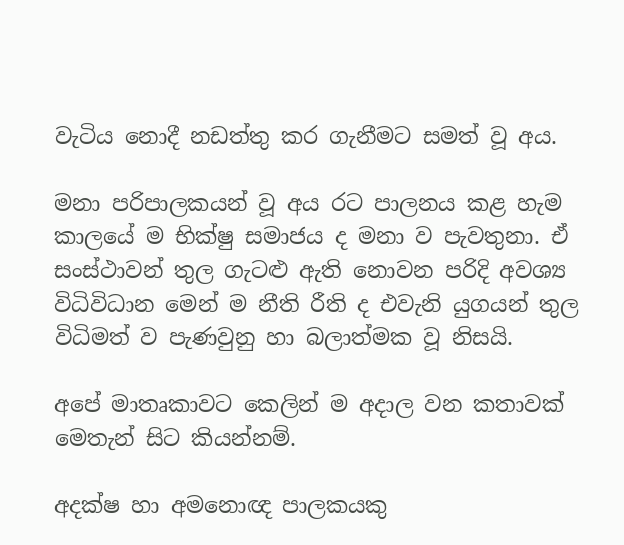වැටිය නොදී නඩත්තු කර ගැනීමට සමත් වූ අය.

මනා පරිපාලකයන් වූ අය රට පාලනය කළ හැම කාලයේ ම භික්ෂු සමාජය ද මනා ව පැවතුනා. ඒ සංස්ථාවන් තුල ගැටළු ඇති නොවන පරිදි අවශ්‍ය විධිවිධාන මෙන් ම නීති රීති ද එවැනි යුගයන් තුල  විධිමත් ව පැණවුනු හා බලාත්මක වූ නිසයි.

අපේ මාතෘකාවට කෙලින් ම අදාල වන කතාවක් මෙතැන් සිට කියන්නම්.

අදක්ෂ හා අමනොඥ පාලකයකු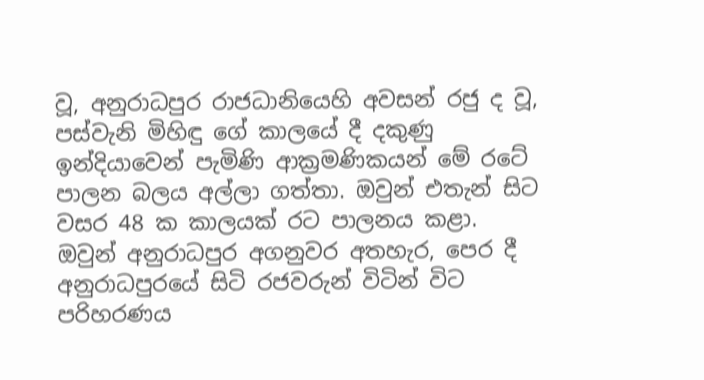වූ, අනුරාධපුර රාජධානියෙහි අවසන් රජු ද වූ, පස්වැනි මිහිඳු ගේ කාලයේ දී දකුණු ඉන්දියාවෙන් පැමිණි ආක්‍රමණිකයන් මේ රටේ පාලන බලය අල්ලා ගත්තා. ඔවුන් එතැන් සිට වසර 48 ක කාලයක් රට පාලනය කළා. ඔවුන් අනුරාධපුර අගනුවර අතහැර, පෙර දී අනුරාධපුරයේ සිටි රජවරුන් විටින් විට පරිහරණය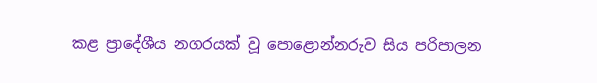කළ ප්‍රාදේශීය නගරයක් වූ පොළොන්නරුව සිය පරිපාලන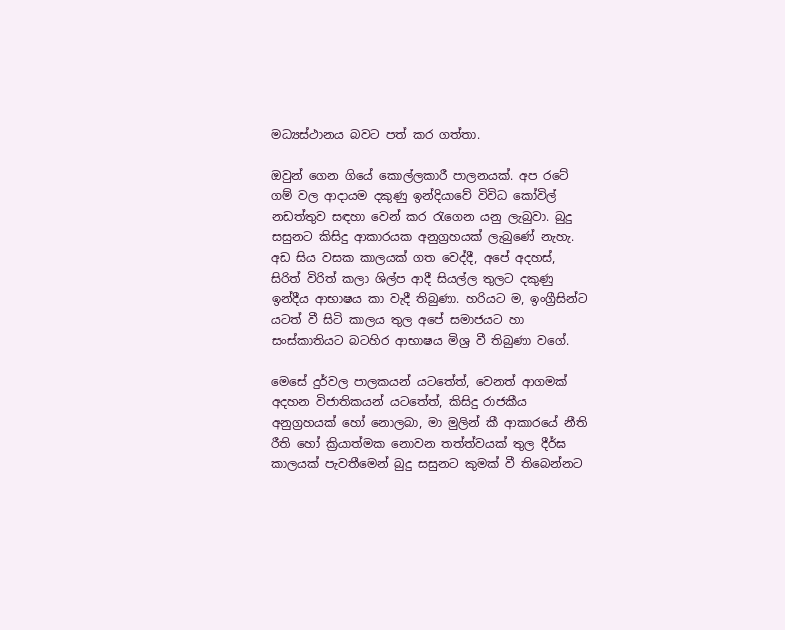මධ්‍යස්ථානය බවට පත් කර ගත්තා.

ඔවුන් ගෙන ගියේ කොල්ලකාරී පාලනයක්. අප රටේ ගම් වල ආදායම දකුණු ඉන්දියාවේ විවිධ කෝවිල් නඩත්තුව සඳහා වෙන් කර රැගෙන යනු ලැබුවා. බුදු සසුනට කිසිදු ආකාරයක අනුග්‍රහයක් ලැබුණේ නැහැ. අඩ සිය වසක කාලයක් ගත වෙද්දී, අපේ අදහස්, සිරිත් විරිත් කලා ශිල්ප ආදී සියල්ල තුලට දකුණු ඉන්දීය ආභාෂය කා වැදී තිබුණා. හරියට ම, ඉංග්‍රීසින්ට යටත් වී සිටි කාලය තුල අපේ සමාජයට හා සංස්කාතියට බටහිර ආභාෂය මිශ්‍ර වී තිබුණා වගේ.

මෙසේ දුර්වල පාලකයන් යටතේත්, වෙනත් ආගමක් අදහන විජාතිකයන් යටතේත්, කිසිදු රාජකීය අනුග්‍රහයක් හෝ නොලබා, මා මුලින් කී ආකාරයේ නීති රීති හෝ ක්‍රියාත්මක නොවන තත්ත්වයක් තුල දීර්ඝ කාලයක් පැවතීමෙන් බුදු සසුනට කුමක් වී තිබෙන්නට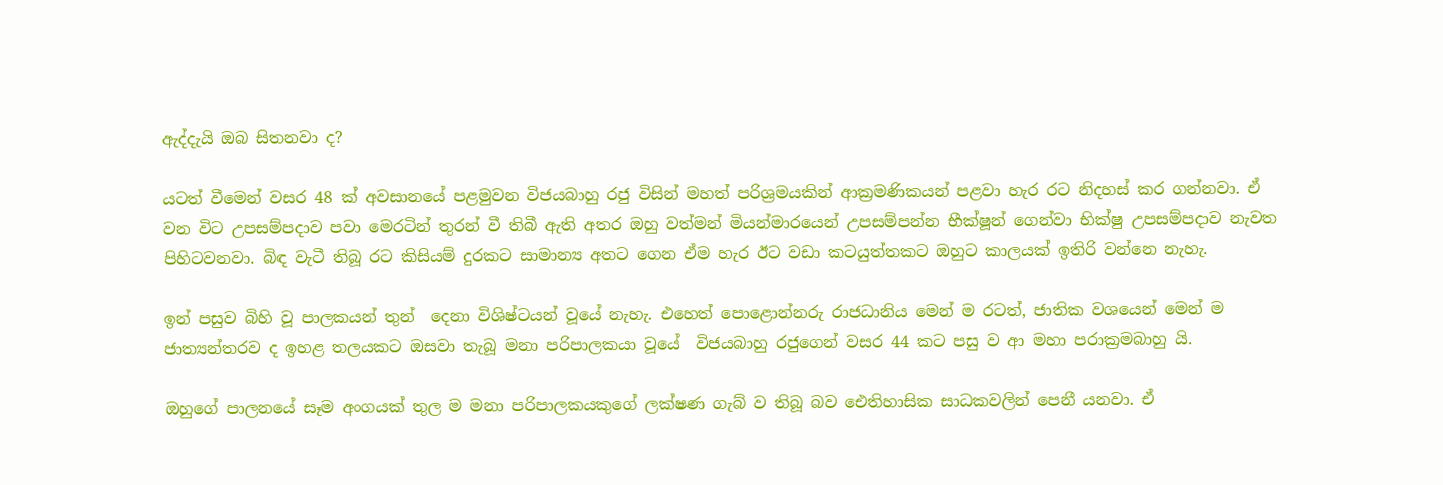ඇද්දැයි ඔබ සිතනවා ද?

යටත් වීමෙන් වසර 48 ක් අවසානයේ පළමුවන විජයබාහු රජු විසින් මහත් පරිශ්‍රමයකින් ආක්‍රමණිකයන් පළවා හැර රට නිදහස් කර ගන්නවා. ඒ වන විට උපසම්පදාව පවා මෙරටින් තුරන් වී තිබී ඇති අතර ඔහු වත්මන් මියන්මාරයෙන් උපසම්පන්න භීක්ෂූන් ගෙන්වා භික්ෂු උපසම්පදාව නැවත පිහිටවනවා. බිඳ වැටී තිබූ රට කිසියම් දුරකට සාමාන්‍ය අතට ගෙන ඒම හැර ඊට වඩා කටයුත්තකට ඔහුට කාලයක් ඉතිරි වන්නෙ නැහැ.

ඉන් පසුව බිහි වූ පාලකයන් තුන්  දෙනා විශිෂ්ටයන් වූයේ නැහැ. එහෙත් පොළොන්නරු රාජධානිය මෙන් ම රටත්, ජාතික වශයෙන් මෙන් ම ජාත්‍යන්තරව ද ඉහළ තලයකට ඔසවා තැබූ මනා පරිපාලකයා වූයේ  විජයබාහු රජුගෙන් වසර 44 කට පසු ව ආ මහා පරාක්‍රමබාහු යි.

ඔහුගේ පාලනයේ සෑම අංගයක් තුල ම මනා පරිපාලකයකුගේ ලක්ෂණ ගැබ් ව තිබූ බව ඓතිහාසික සාධකවලින් පෙනී යනවා. ඒ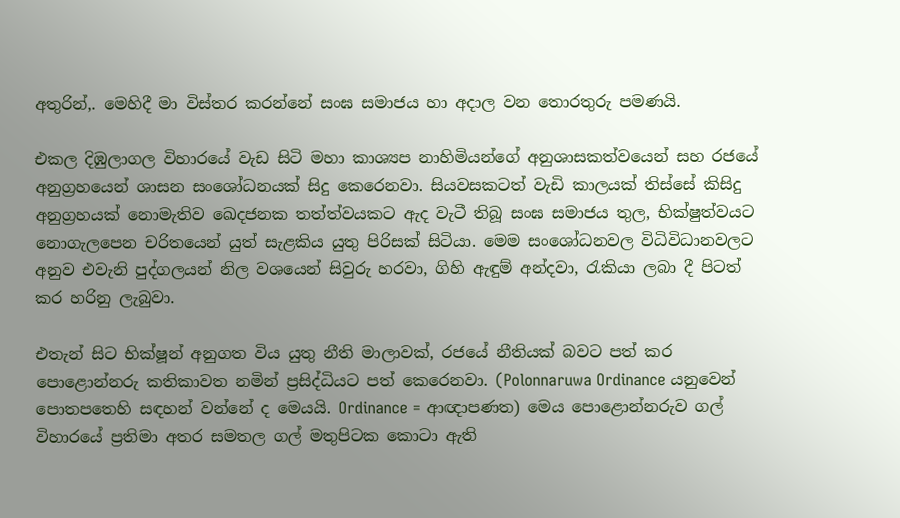අතුරින්,. මෙහිදී මා විස්තර කරන්නේ සංඝ සමාජය හා අදාල වන තොරතුරු පමණයි.

එකල දිඹුලාගල විහාරයේ වැඩ සිටි මහා කාශ්‍යප නාහිමියන්ගේ අනුශාසකත්වයෙන් සහ රජයේ අනුග්‍රහයෙන් ශාසන සංශෝධනයක් සිදු කෙරෙනවා. සියවසකටත් වැඩි කාලයක් තිස්සේ කිසිදු අනුග්‍රහයක් නොමැතිව ඛෙදජනක තත්ත්වයකට ඇද වැටී තිබූ සංඝ සමාජය තුල, භික්ෂුත්වයට නොගැලපෙන චරිතයෙන් යුත් සැළකිය යුතු පිරිසක් සිටියා. මෙම සංශෝධනවල විධිවිධානවලට අනුව එවැනි පුද්ගලයන් නිල වශයෙන් සිවුරු හරවා, ගිහි ඇඳුම් අන්දවා, රැකියා ලබා දී පිටත් කර හරිනු ලැබුවා.

එතැන් සිට භික්ෂූන් අනුගත විය යුතු නීති මාලාවක්, රජයේ නීතියක් බවට පත් කර පොළොන්නරු කතිකාවත නමින් ප්‍රසිද්ධියට පත් කෙරෙනවා. (Polonnaruwa Ordinance යනුවෙන් පොතපතෙහි සඳහන් වන්නේ ද මෙයයි. Ordinance = ආඥාපණත) මෙය පොළොන්නරුව ගල් විහාරයේ ප්‍රතිමා අතර සමතල ගල් මතුපිටක කොටා ඇති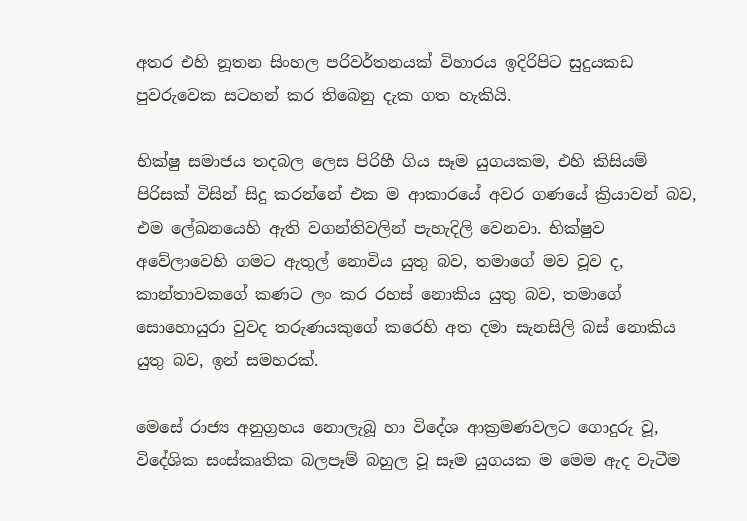අතර එහි නූතන සිංහල පරිවර්තනයක් විහාරය ඉදිරිපිට සුදුයකඩ පුවරුවෙක සටහන් කර තිබෙනු දැක ගත හැකියි.

භික්ෂු සමාජය තදබල ලෙස පිරිහී ගිය සෑම යුගයකම, එහි කිසියම් පිරිසක් විසින් සිදු කරන්නේ එක ම ආකාරයේ අවර ගණයේ ක්‍රියාවන් බව, එම ලේඛනයෙහි ඇති වගන්තිවලින් පැහැදිලි වෙනවා. භික්ෂුව අවේලාවෙහි ගමට ඇතුල් නොවිය යුතු බව, තමාගේ මව වූව ද, කාන්තාවකගේ කණට ලං කර රහස් නොකිය යුතු බව, තමාගේ සොහොයුරා වුවද තරුණයකුගේ කරෙහි අත දමා සැනසිලි බස් නොකිය යුතු බව, ඉන් සමහරක්.

මෙසේ රාජ්‍ය අනුග්‍රහය නොලැබූ හා විදේශ ආක්‍රමණවලට ගොදුරු වූ, විදේශික සංස්කෘතික බලපෑම් බහුල වූ සෑම යුගයක ම මෙම ඇද වැටීම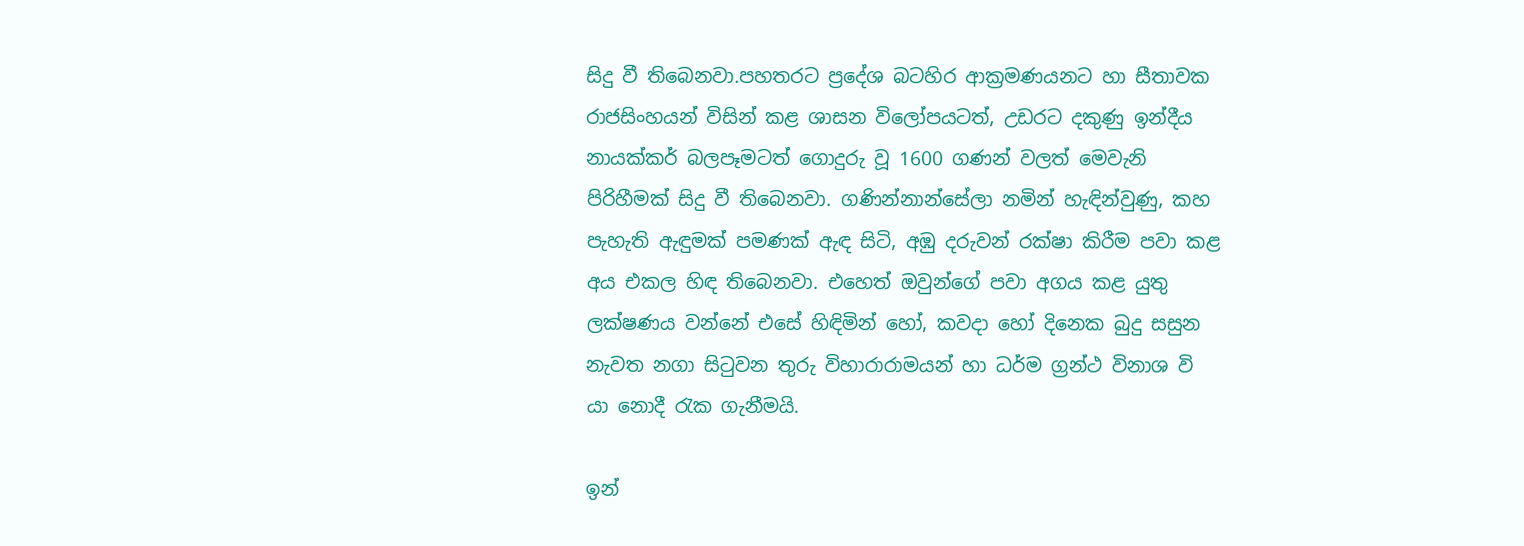සිදු වී තිබෙනවා.පහතරට ප්‍රදේශ බටහිර ආක්‍රමණයනට හා සීතාවක රාජසිංහයන් විසින් කළ ශාසන විලෝපයටත්, උඩරට දකුණු ඉන්දීය නායක්කර් බලපෑමටත් ගොදුරු වූ 1600 ගණන් වලත් මෙවැනි පිරිහීමක් සිදු වී තිබෙනවා. ගණින්නාන්සේලා නමින් හැඳින්වුණු, කහ පැහැති ඇඳුමක් පමණක් ඇඳ සිටි, අඹු දරුවන් රක්ෂා කිරීම පවා කළ අය එකල හිඳ තිබෙනවා. එහෙත් ඔවුන්ගේ පවා අගය කළ යුතු ලක්ෂණය වන්නේ එසේ හිඳිමින් හෝ, කවදා හෝ දිනෙක බුදු සසුන නැවත නගා සිටුවන තුරු විහාරාරාමයන් හා ධර්ම ග්‍රන්ථ විනාශ වි යා නොදී රැක ගැනීමයි.

ඉන්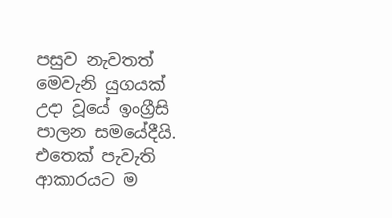පසුව නැවතත් මෙවැනි යුගයක් උදා වූයේ ඉංග්‍රීසි පාලන සමයේදීයි. එතෙක් පැවැති ආකාරයට ම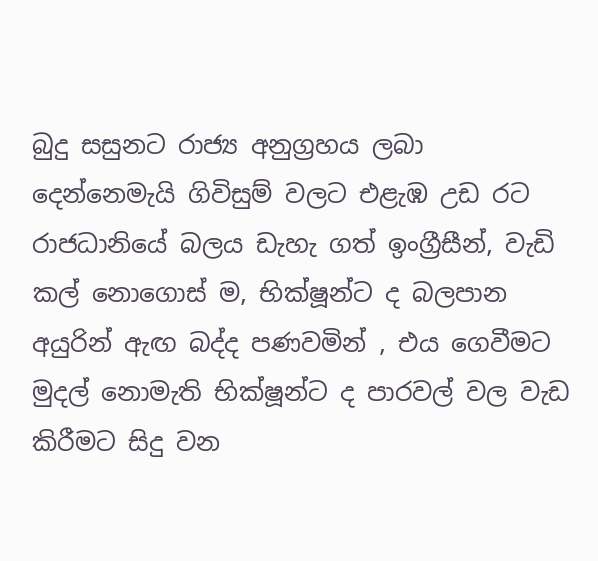බුදු සසුනට රාජ්‍ය අනුග්‍රහය ලබා දෙන්නෙමැයි ගිවිසුම් වලට එළැඹ උඩ රට රාජධානියේ බලය ඩැහැ ගත් ඉංග්‍රීසීන්, වැඩි කල් නොගොස් ම, භික්ෂූන්ට ද බලපාන අයුරින් ඇඟ බද්ද පණවමින් , එය ගෙවීමට මුදල් නොමැති භික්ෂූන්ට ද පාරවල් වල වැඩ කිරීමට සිදු වන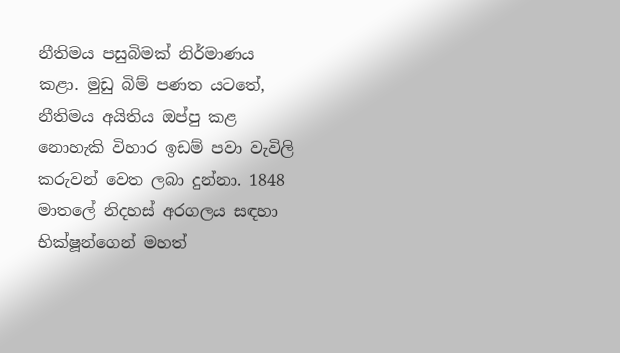නීතිමය පසුබිමක් නිර්මාණය කළා. මුඩු බිම් පණත යටතේ, නීතිමය අයිතිය ඔප්පු කළ නොහැකි විහාර ඉඩම් පවා වැවිලි කරුවන් වෙත ලබා දුන්නා. 1848 මාතලේ නිදහස් අරගලය සඳහා භික්ෂූන්ගෙන් මහත්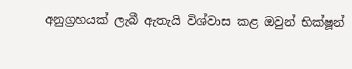අනුග්‍රහයක් ලැබී ඇතැයි විශ්වාස කළ ඔවුන් භික්ෂූන්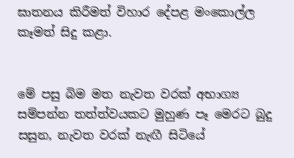ඝාතනය කිරීමත් විහාර දේපළ මංකොල්ල කෑමත් සිදු කළා.


මේ පසු බිම මත නැවත වරක් අභාග්‍ය සම්පන්න තත්ත්වයකට මුහුණ පෑ මෙරට බුදු සසුන, නැවත වරක් නැඟී සිටියේ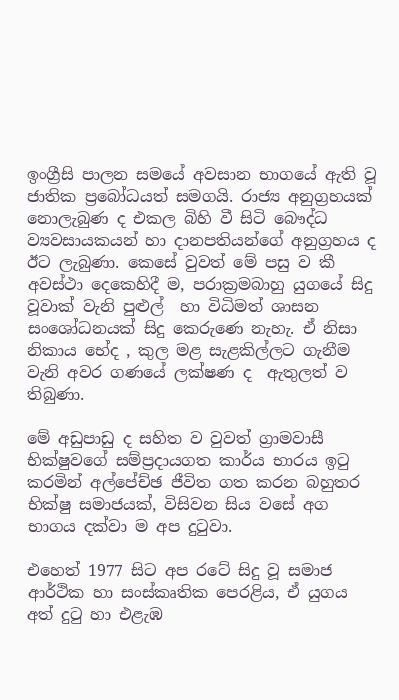ඉංග්‍රීසි පාලන සමයේ අවසාන භාගයේ ඇති වූ ජාතික ප්‍රබෝධයත් සමගයි. රාජ්‍ය අනුග්‍රහයක් නොලැබුණ ද එකල බිහි වී සිටි බෞද්ධ ව්‍යවසායකයන් හා දානපතියන්ගේ අනුග්‍රහය ද ඊට ලැබුණා. කෙසේ වුවත් මේ පසු ව කී අවස්ථා දෙකෙහිදී ම, පරාක්‍රමබාහු යුගයේ සිදු වූවාක් වැනි පුළුල්  හා විධිමත් ශාසන සංශෝධනයක් සිදු කෙරුණෙ නැහැ. ඒ නිසා නිකාය භේද , කුල මළ සැළකිල්ලට ගැනීම වැනි අවර ගණයේ ලක්ෂණ ද  ඇතුලත් ව තිබුණා.

මේ අඩුපාඩු ද සහිත ව වුවත් ග්‍රාමවාසී භික්ෂුවගේ සම්ප්‍රදායගත කාර්ය භාරය ඉටු කරමින් අල්පේච්ඡ ජීවිත ගත කරන බහුතර භික්ෂු සමාජයක්, විසිවන සිය වසේ අග භාගය දක්වා ම අප දුටුවා.

එහෙත් 1977 සිට අප රටේ සිදු වූ සමාජ ආර්ථික හා සංස්කෘතික පෙරළිය, ඒ යුගය අත් දුටු හා එළැඹ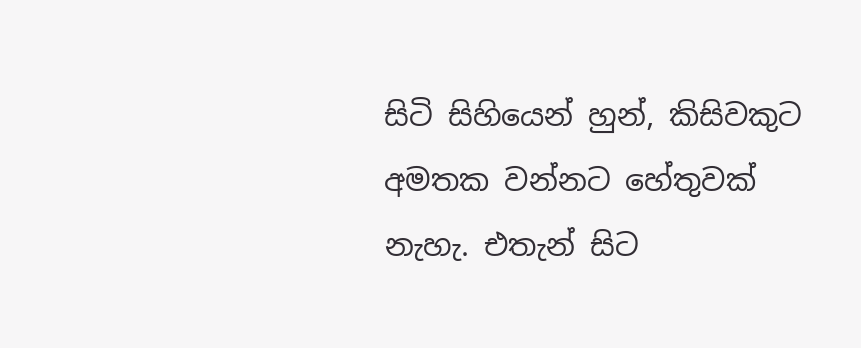සිටි සිහියෙන් හුන්, කිසිවකුට අමතක වන්නට හේතුවක් නැහැ. එතැන් සිට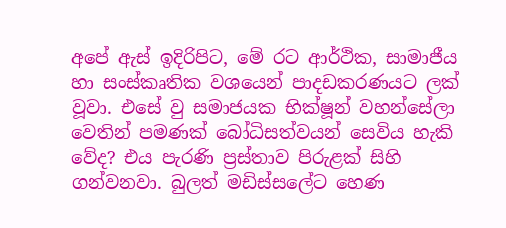අපේ ඇස් ඉදිරිපිට, මේ රට ආර්ථික, සාමාජීය හා සංස්කෘතික වශයෙන් පාදඩකරණයට ලක් වූවා. එසේ වු සමාජයක භික්ෂූන් වහන්සේලා වෙතින් පමණක් බෝධිසත්වයන් සෙවිය හැකි වේද? එය පැරණි ප්‍රස්තාව පිරුළක් සිහි ගන්වනවා. බුලත් මඩිස්සලේට හෙණ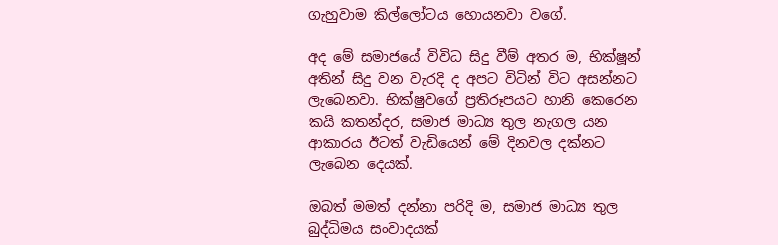ගැහුවාම කිල්ලෝටය හොයනවා වගේ.

අද මේ සමාජයේ විවිධ සිදු වීම් අතර ම, භික්ෂූන් අතින් සිදු වන වැරදි ද අපට විටින් විට අසන්නට ලැබෙනවා. භික්ෂුවගේ ප්‍රතිරූපයට හානි කෙරෙන කයි කතන්දර, සමාජ මාධ්‍ය තුල නැගල යන ආකාරය ඊටත් වැඩියෙන් මේ දිනවල දක්නට ලැබෙන දෙයක්.

ඔබත් මමත් දන්නා පරිදි ම, සමාජ මාධ්‍ය තුල බුද්ධිමය සංවාදයක්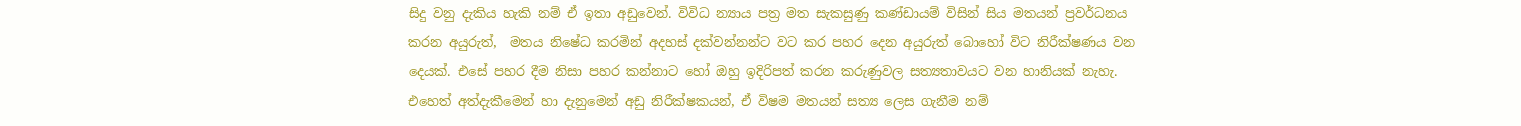සිදු වනු දැකිය හැකි නම් ඒ ඉතා අඩුවෙන්. විවිධ න්‍යාය පත්‍ර මත සැකසුණු කණ්ඩායම් විසින් සිය මතයන් ප්‍රවර්ධනය කරන අයුරුත්,  මතය නිෂේධ කරමින් අදහස් දක්වන්නන්ට වට කර පහර දෙන අයුරුත් බොහෝ විට නිරීක්ෂණය වන දෙයක්. එසේ පහර දීම නිසා පහර කන්නාට හෝ ඔහු ඉදිරිපත් කරන කරුණුවල සත්‍යතාවයට වන හානියක් නැහැ. එහෙත් අත්දැකීමෙන් හා දැනුමෙන් අඩු නිරීක්ෂකයන්, ඒ විෂම මතයන් සත්‍ය ලෙස ගැනීම නම්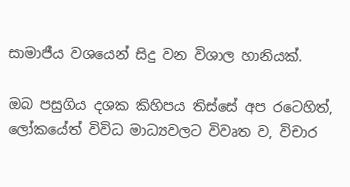සාමාජීය වශයෙන් සිදු වන විශාල හානියක්.

ඔබ පසුගිය දශක කිහිපය තිස්සේ අප රටෙහිත්, ලෝකයේත් විවිධ මාධ්‍යවලට විවෘත ව, විචාර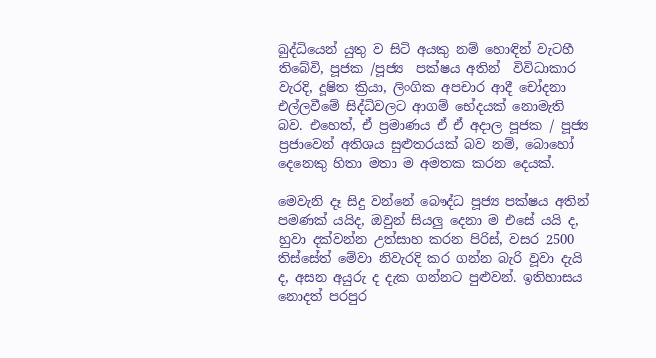බුද්ධියෙන් යුතු ව සිටි අයකු නම් හොඳින් වැටහී තිබේවි, පූජක /පූජ්‍ය  පක්ෂය අතින්  විවිධාකාර වැරදි, දූෂිත ක්‍රියා, ලිංගික අපචාර ආදී චෝදනා එල්ලවීමේ සිද්ධිවලට ආගම් භේදයක් නොමැති බව. එහෙත්, ඒ ප්‍රමාණය ඒ ඒ අදාල පූජක / පූජ්‍ය ප්‍රජාවෙන් අතිශය සුළුතරයක් බව නම්, බොහෝ දෙනෙකු හිතා මතා ම අමතක කරන දෙයක්.

මෙවැනි දෑ සිදු වන්නේ බෞද්ධ පූජ්‍ය පක්ෂය අතින් පමණක් යයිද, ඔවුන් සියලු දෙනා ම එසේ යයි ද, හුවා දක්වන්න උත්සාහ කරන පිරිස්, වසර 2500 තිස්සේත් මේවා නිවැරදි කර ගන්න බැරි වූවා දැයි ද, අසන අයුරු ද දැක ගන්නට පුළුවන්. ඉතිහාසය නොදත් පරපුර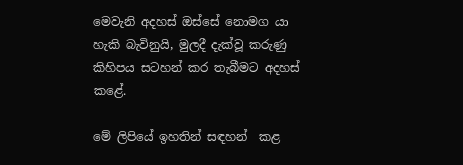මෙවැනි අදහස් ඔස්සේ නොමග යා හැකි බැවිනුයි, මුලදී දැක්වූ කරුණු කිහිපය සටහන් කර තැබීමට අදහස් කළේ.

මේ ලිපියේ ඉහතින් සඳහන්  කළ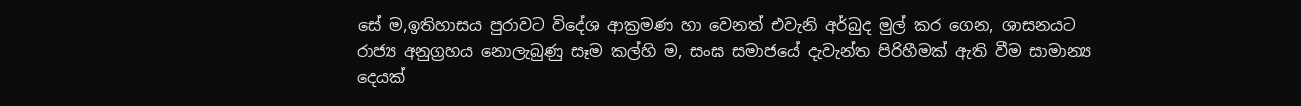සේ ම,ඉතිහාසය පුරාවට විදේශ ආක්‍රමණ හා වෙනත් එවැනි අර්බුද මුල් කර ගෙන, ශාසනයට රාජ්‍ය අනුග්‍රහය නොලැබුණු සෑම කල්හි ම, සංඝ සමාජයේ දැවැන්ත පිරිහීමක් ඇති වීම සාමාන්‍ය දෙයක්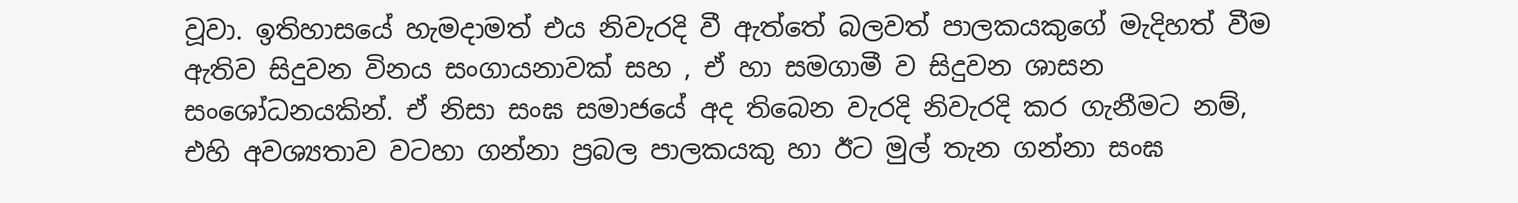වූවා. ඉතිහාසයේ හැමදාමත් එය නිවැරදි වී ඇත්තේ බලවත් පාලකයකුගේ මැදිහත් වීම ඇතිව සිදුවන විනය සංගායනාවක් සහ , ඒ හා සමගාමී ව සිදුවන ශාසන සංශෝධනයකින්. ඒ නිසා සංඝ සමාජයේ අද තිබෙන වැරදි නිවැරදි කර ගැනීමට නම්, එහි අවශ්‍යතාව වටහා ගන්නා ප්‍රබල පාලකයකු හා ඊට මුල් තැන ගන්නා සංඝ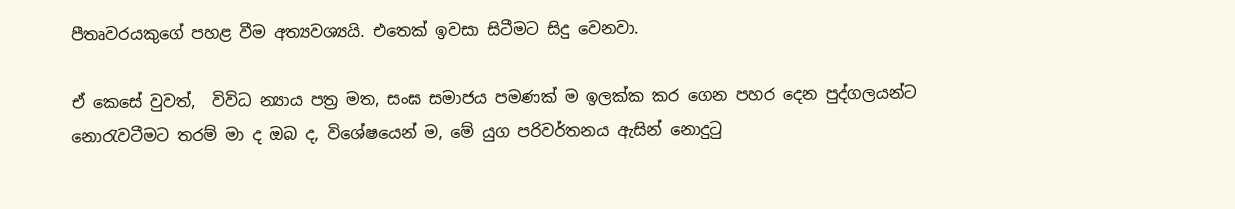පීතෘවරයකුගේ පහළ වීම අත්‍යවශ්‍යයි. එතෙක් ඉවසා සිටීමට සිදු වෙනවා.

ඒ කෙසේ වුවත්,  විවිධ න්‍යාය පත්‍ර මත, සංඝ සමාජය පමණක් ම ඉලක්ක කර ගෙන පහර දෙන පුද්ගලයන්ට නොරැවටීමට තරම් මා ද ඔබ ද, විශේෂයෙන් ම, මේ යුග පරිවර්තනය ඇසින් නොදුටු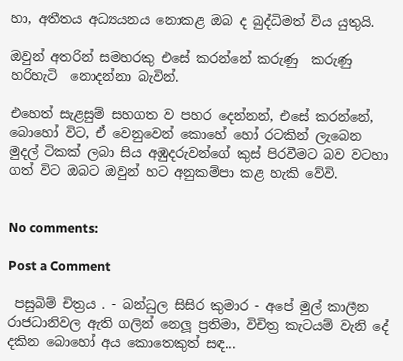හා, අතීතය අධ්‍යයනය නොකළ ඔබ ද බුද්ධිමත් විය යුතුයි.

ඔවුන් අතරින් සමහරකු එසේ කරන්නේ කරුණු  කරුණු හරිහැටි  නොදන්නා බැවින්.

එහෙත් සැළසුම් සහගත ව පහර දෙන්නන්, එසේ කරන්නේ, බොහෝ විට, ඒ වෙනුවෙන් කොහේ හෝ රටකින් ලැබෙන මුදල් ටිකක් ලබා සිය අඹුදරුවන්ගේ කුස් පිරවීමට බව වටහා ගත් විට ඔබට ඔවුන් හට අනුකම්පා කළ හැකි වේවි.


No comments:

Post a Comment

 පසුබිම් චිත්‍රය . - බන්ධුල සිසිර කුමාර - අපේ මුල් කාලීන රාජධානිවල ඇති ගලින් නෙලූ ප්‍රතිමා, විචිත්‍ර කැටයම් වැනි දේ දකින බොහෝ අය කොතෙකුත් සඳ...